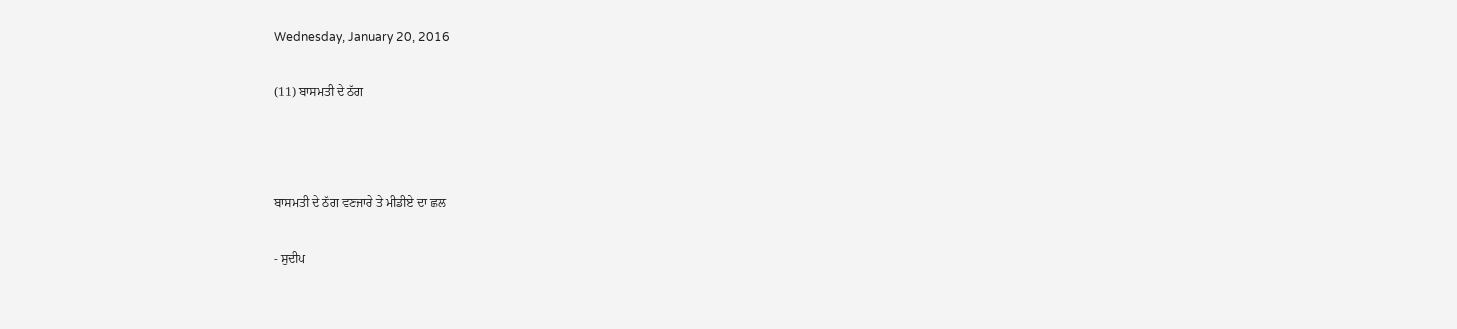Wednesday, January 20, 2016

(11) ਬਾਸਮਤੀ ਦੇ ਠੱਗ



ਬਾਸਮਤੀ ਦੇ ਠੱਗ ਵਣਜਾਰੇ ਤੇ ਮੀਡੀਏ ਦਾ ਛਲ

- ਸੁਦੀਪ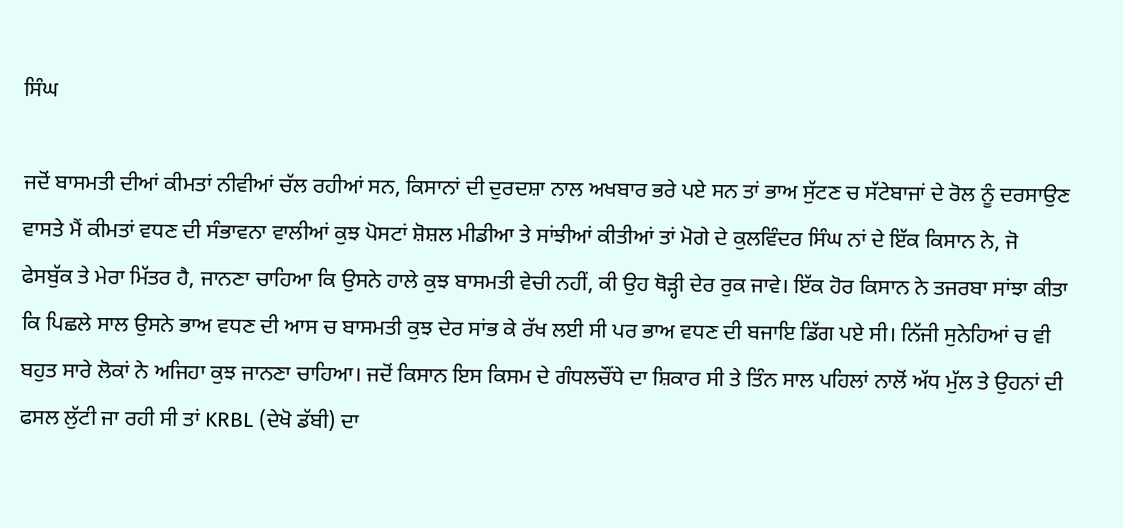ਸਿੰਘ

ਜਦੋਂ ਬਾਸਮਤੀ ਦੀਆਂ ਕੀਮਤਾਂ ਨੀਵੀਆਂ ਚੱਲ ਰਹੀਆਂ ਸਨ, ਕਿਸਾਨਾਂ ਦੀ ਦੁਰਦਸ਼ਾ ਨਾਲ ਅਖਬਾਰ ਭਰੇ ਪਏ ਸਨ ਤਾਂ ਭਾਅ ਸੁੱਟਣ ਚ ਸੱਟੇਬਾਜਾਂ ਦੇ ਰੋਲ ਨੂੰ ਦਰਸਾਉਣ ਵਾਸਤੇ ਮੈਂ ਕੀਮਤਾਂ ਵਧਣ ਦੀ ਸੰਭਾਵਨਾ ਵਾਲੀਆਂ ਕੁਝ ਪੋਸਟਾਂ ਸ਼ੋਸ਼ਲ ਮੀਡੀਆ ਤੇ ਸਾਂਝੀਆਂ ਕੀਤੀਆਂ ਤਾਂ ਮੋਗੇ ਦੇ ਕੁਲਵਿੰਦਰ ਸਿੰਘ ਨਾਂ ਦੇ ਇੱਕ ਕਿਸਾਨ ਨੇ, ਜੋ ਫੇਸਬੁੱਕ ਤੇ ਮੇਰਾ ਮਿੱਤਰ ਹੈ, ਜਾਨਣਾ ਚਾਹਿਆ ਕਿ ਉਸਨੇ ਹਾਲੇ ਕੁਝ ਬਾਸਮਤੀ ਵੇਚੀ ਨਹੀਂ, ਕੀ ਉਹ ਥੋੜ੍ਹੀ ਦੇਰ ਰੁਕ ਜਾਵੇ। ਇੱਕ ਹੋਰ ਕਿਸਾਨ ਨੇ ਤਜਰਬਾ ਸਾਂਝਾ ਕੀਤਾ ਕਿ ਪਿਛਲੇ ਸਾਲ ਉਸਨੇ ਭਾਅ ਵਧਣ ਦੀ ਆਸ ਚ ਬਾਸਮਤੀ ਕੁਝ ਦੇਰ ਸਾਂਭ ਕੇ ਰੱਖ ਲਈ ਸੀ ਪਰ ਭਾਅ ਵਧਣ ਦੀ ਬਜਾਇ ਡਿੱਗ ਪਏ ਸੀ। ਨਿੱਜੀ ਸੁਨੇਹਿਆਂ ਚ ਵੀ ਬਹੁਤ ਸਾਰੇ ਲੋਕਾਂ ਨੇ ਅਜਿਹਾ ਕੁਝ ਜਾਨਣਾ ਚਾਹਿਆ। ਜਦੋਂ ਕਿਸਾਨ ਇਸ ਕਿਸਮ ਦੇ ਗੰਧਲਚੌਂਧੇ ਦਾ ਸ਼ਿਕਾਰ ਸੀ ਤੇ ਤਿੰਨ ਸਾਲ ਪਹਿਲਾਂ ਨਾਲੋਂ ਅੱਧ ਮੁੱਲ ਤੇ ਉਹਨਾਂ ਦੀ ਫਸਲ ਲੁੱਟੀ ਜਾ ਰਹੀ ਸੀ ਤਾਂ KRBL (ਦੇਖੋ ਡੱਬੀ) ਦਾ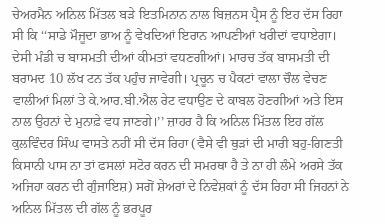ਚੇਅਰਮੈਨ ਅਨਿਲ ਮਿੱਤਲ ਬੜੇ ਇਤਮਿਨਾਨ ਨਾਲ ਬਿਜ਼ਨਸ ਪ੍ਰੈਸ ਨੂੰ ਇਹ ਦੱਸ ਰਿਹਾ ਸੀ ਕਿ ‘‘ਸਾਡੇ ਮੌਜੂਦਾ ਭਾਅ ਨੂੰ ਵੇਖਦਿਆਂ ਇਰਾਨ ਆਪਣੀਆਂ ਖਰੀਦਾਂ ਵਧਾਏਗਾ। ਦੇਸੀ ਮੰਡੀ ਚ ਬਾਸਮਤੀ ਦੀਆਂ ਕੀਮਤਾਂ ਵਧਣਗੀਆਂ। ਮਾਰਚ ਤੱਕ ਬਾਸਮਤੀ ਦੀ ਬਰਾਮਦ 10 ਲੱਖ ਟਨ ਤੱਕ ਪਹੁੰਚ ਜਾਵੇਗੀ। ਪ੍ਰਚੂਨ ਚ ਪੈਕਟਾਂ ਵਾਲਾ ਚੌਲ ਵੇਚਣ ਵਾਲੀਆਂ ਮਿਲਾਂ ਤੇ ਕੇ.ਆਰ.ਬੀ.ਐਲ ਰੇਟ ਵਧਾਉਣ ਦੇ ਕਾਬਲ ਹੋਣਗੀਆਂ ਅਤੇ ਇਸ ਨਾਲ ਉਹਨਾਂ ਦੇ ਮੁਨਾਫ਼ੇ ਵਧ ਜਾਣਗੇ।’’ ਜ਼ਾਹਰ ਹੈ ਕਿ ਅਨਿਲ ਮਿੱਤਲ ਇਹ ਗੱਲ ਕੁਲਵਿੰਦਰ ਸਿੰਘ ਵਾਸਤੇ ਨਹੀਂ ਸੀ ਦੱਸ ਰਿਹਾ (ਵੈਸੇ ਵੀ ਥੁੜਾਂ ਦੀ ਮਾਰੀ ਬਹੁ-ਗਿਣਤੀ ਕਿਸਾਨੀ ਪਾਸ ਨਾ ਤਾਂ ਫਸਲਾਂ ਸਟੋਰ ਕਰਨ ਦੀ ਸਮਰਥਾ ਹੈ ਤੇ ਨਾ ਹੀ ਲੰਮੇ ਅਰਸੇ ਤੱਕ ਅਜਿਹਾ ਕਰਨ ਦੀ ਗੁੰਜਾਇਸ਼) ਸਗੋਂ ਸ਼ੇਅਰਾਂ ਦੇ ਨਿਵੇਸ਼ਕਾਂ ਨੂੰ ਦੱਸ ਰਿਹਾ ਸੀ ਜਿਹਨਾਂ ਨੇ ਅਨਿਲ ਮਿੱਤਲ ਦੀ ਗੱਲ ਨੂੰ ਭਰਪੂਰ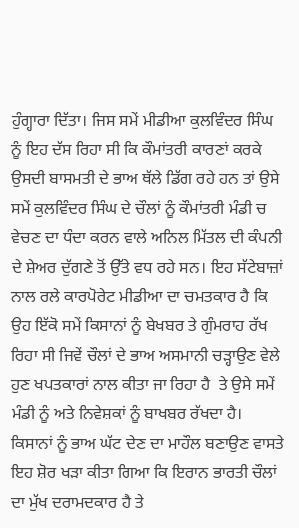ਹੁੰਗ੍ਹਾਰਾ ਦਿੱਤਾ। ਜਿਸ ਸਮੇਂ ਮੀਡੀਆ ਕੁਲਵਿੰਦਰ ਸਿੰਘ ਨੂੰ ਇਹ ਦੱਸ ਰਿਹਾ ਸੀ ਕਿ ਕੌਮਾਂਤਰੀ ਕਾਰਣਾਂ ਕਰਕੇ ਉਸਦੀ ਬਾਸਮਤੀ ਦੇ ਭਾਅ ਥੱਲੇ ਡਿੱਗ ਰਹੇ ਹਨ ਤਾਂ ਉਸੇ ਸਮੇਂ ਕੁਲਵਿੰਦਰ ਸਿੰਘ ਦੇ ਚੌਲਾਂ ਨੂੰ ਕੌਮਾਂਤਰੀ ਮੰਡੀ ਚ ਵੇਚਣ ਦਾ ਧੰਦਾ ਕਰਨ ਵਾਲੇ ਅਨਿਲ ਮਿੱਤਲ ਦੀ ਕੰਪਨੀ ਦੇ ਸ਼ੇਅਰ ਦੁੱਗਣੇ ਤੋਂ ਉੱਤੇ ਵਧ ਰਹੇ ਸਨ। ਇਹ ਸੱਟੇਬਾਜ਼ਾਂ ਨਾਲ ਰਲੇ ਕਾਰਪੋਰੇਟ ਮੀਡੀਆ ਦਾ ਚਮਤਕਾਰ ਹੈ ਕਿ ਉਹ ਇੱਕੋ ਸਮੇਂ ਕਿਸਾਨਾਂ ਨੂੰ ਬੇਖਬਰ ਤੇ ਗੁੰਮਰਾਹ ਰੱਖ ਰਿਹਾ ਸੀ ਜਿਵੇਂ ਚੌਲਾਂ ਦੇ ਭਾਅ ਅਸਮਾਨੀ ਚੜ੍ਹਾਉਣ ਵੇਲੇ ਹੁਣ ਖਪਤਕਾਰਾਂ ਨਾਲ ਕੀਤਾ ਜਾ ਰਿਹਾ ਹੈ  ਤੇ ਉਸੇ ਸਮੇਂ ਮੰਡੀ ਨੂੰ ਅਤੇ ਨਿਵੇਸ਼ਕਾਂ ਨੂੰ ਬਾਖਬਰ ਰੱਖਦਾ ਹੈ।
ਕਿਸਾਨਾਂ ਨੂੰ ਭਾਅ ਘੱਟ ਦੇਣ ਦਾ ਮਾਹੌਲ ਬਣਾਉਣ ਵਾਸਤੇ ਇਹ ਸ਼ੋਰ ਖੜਾ ਕੀਤਾ ਗਿਆ ਕਿ ਇਰਾਨ ਭਾਰਤੀ ਚੌਲਾਂ ਦਾ ਮੁੱਖ ਦਰਾਮਦਕਾਰ ਹੈ ਤੇ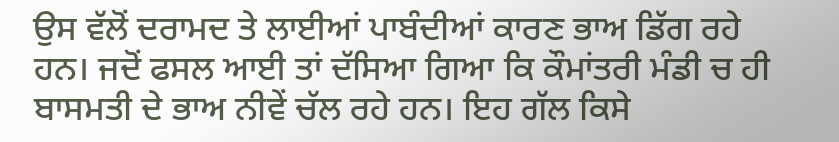ਉਸ ਵੱਲੋਂ ਦਰਾਮਦ ਤੇ ਲਾਈਆਂ ਪਾਬੰਦੀਆਂ ਕਾਰਣ ਭਾਅ ਡਿੱਗ ਰਹੇ ਹਨ। ਜਦੋਂ ਫਸਲ ਆਈ ਤਾਂ ਦੱਸਿਆ ਗਿਆ ਕਿ ਕੌਮਾਂਤਰੀ ਮੰਡੀ ਚ ਹੀ ਬਾਸਮਤੀ ਦੇ ਭਾਅ ਨੀਵੇਂ ਚੱਲ ਰਹੇ ਹਨ। ਇਹ ਗੱਲ ਕਿਸੇ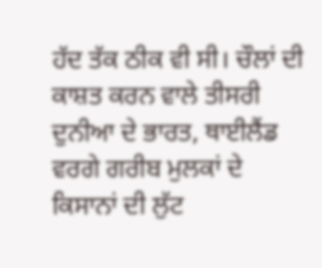ਹੱਦ ਤੱਕ ਠੀਕ ਵੀ ਸੀ। ਚੌਲਾਂ ਦੀ ਕਾਸ਼ਤ ਕਰਨ ਵਾਲੇ ਤੀਸਰੀ ਦੁਨੀਆ ਦੇ ਭਾਰਤ, ਥਾਈਲੈਂਡ ਵਰਗੇ ਗਰੀਬ ਮੁਲਕਾਂ ਦੇ ਕਿਸਾਨਾਂ ਦੀ ਲੁੱਟ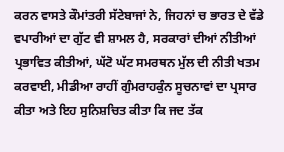ਕਰਨ ਵਾਸਤੇ ਕੌਮਾਂਤਰੀ ਸੱਟੇਬਾਜਾਂ ਨੇ, ਜਿਹਨਾਂ ਚ ਭਾਰਤ ਦੇ ਵੱਡੇ ਵਪਾਰੀਆਂ ਦਾ ਗੁੱਟ ਵੀ ਸ਼ਾਮਲ ਹੈ, ਸਰਕਾਰਾਂ ਦੀਆਂ ਨੀਤੀਆਂ ਪ੍ਰਭਾਵਿਤ ਕੀਤੀਆਂ, ਘੱਟੋ ਘੱਟ ਸਮਰਥਨ ਮੁੱਲ ਦੀ ਨੀਤੀ ਖਤਮ ਕਰਵਾਈ, ਮੀਡੀਆ ਰਾਹੀਂ ਗੁੰਮਰਾਹਕੁੰਨ ਸੂਚਨਾਵਾਂ ਦਾ ਪ੍ਰਸਾਰ ਕੀਤਾ ਅਤੇ ਇਹ ਸੁਨਿਸ਼ਚਿਤ ਕੀਤਾ ਕਿ ਜਦ ਤੱਕ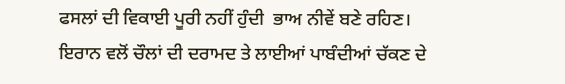ਫਸਲਾਂ ਦੀ ਵਿਕਾਈ ਪੂਰੀ ਨਹੀਂ ਹੁੰਦੀ  ਭਾਅ ਨੀਵੇਂ ਬਣੇ ਰਹਿਣ।
ਇਰਾਨ ਵਲੋਂ ਚੌਲਾਂ ਦੀ ਦਰਾਮਦ ਤੇ ਲਾਈਆਂ ਪਾਬੰਦੀਆਂ ਚੱਕਣ ਦੇ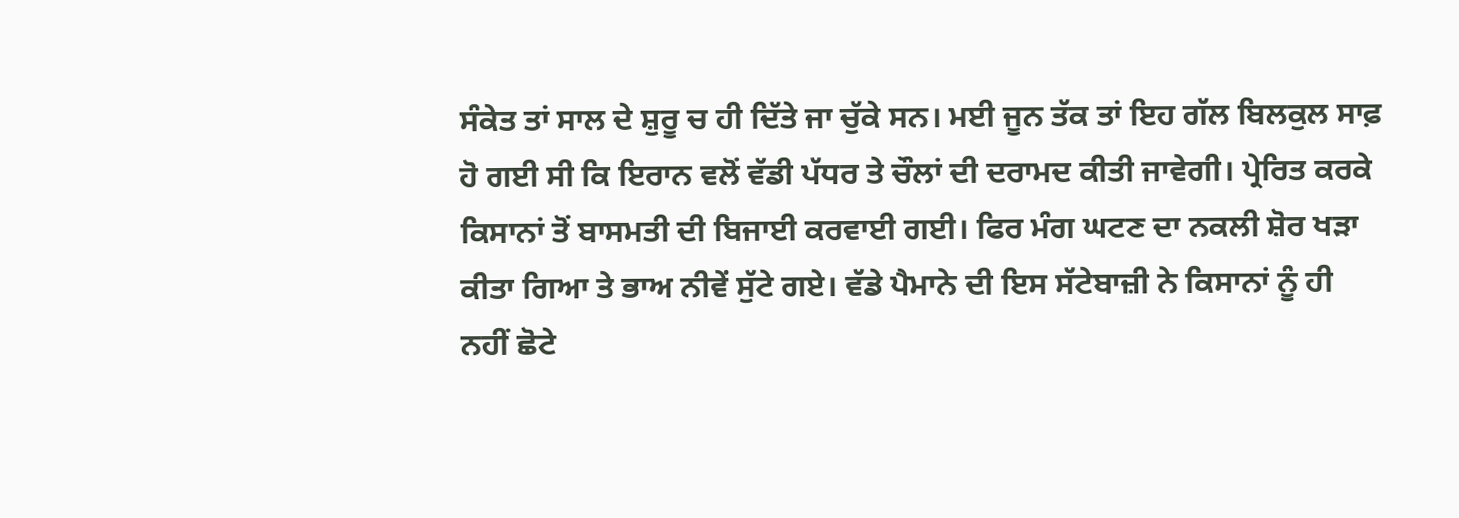ਸੰਕੇਤ ਤਾਂ ਸਾਲ ਦੇ ਸ਼ੁਰੂ ਚ ਹੀ ਦਿੱਤੇ ਜਾ ਚੁੱਕੇ ਸਨ। ਮਈ ਜੂਨ ਤੱਕ ਤਾਂ ਇਹ ਗੱਲ ਬਿਲਕੁਲ ਸਾਫ਼ ਹੋ ਗਈ ਸੀ ਕਿ ਇਰਾਨ ਵਲੋਂ ਵੱਡੀ ਪੱਧਰ ਤੇ ਚੌਲਾਂ ਦੀ ਦਰਾਮਦ ਕੀਤੀ ਜਾਵੇਗੀ। ਪ੍ਰੇਰਿਤ ਕਰਕੇ ਕਿਸਾਨਾਂ ਤੋਂ ਬਾਸਮਤੀ ਦੀ ਬਿਜਾਈ ਕਰਵਾਈ ਗਈ। ਫਿਰ ਮੰਗ ਘਟਣ ਦਾ ਨਕਲੀ ਸ਼ੋਰ ਖੜਾ ਕੀਤਾ ਗਿਆ ਤੇ ਭਾਅ ਨੀਵੇਂ ਸੁੱਟੇ ਗਏ। ਵੱਡੇ ਪੈਮਾਨੇ ਦੀ ਇਸ ਸੱਟੇਬਾਜ਼ੀ ਨੇ ਕਿਸਾਨਾਂ ਨੂੰ ਹੀ ਨਹੀਂ ਛੋਟੇ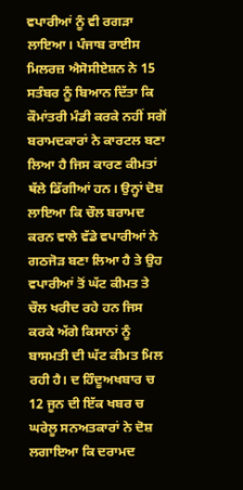ਵਪਾਰੀਆਂ ਨੂੰ ਵੀ ਰਗੜਾ ਲਾਇਆ। ਪੰਜਾਬ ਰਾਈਸ ਮਿਲਰਜ਼ ਐਸੋਸੀਏਸ਼ਨ ਨੇ 15 ਸਤੰਬਰ ਨੂੰ ਬਿਆਨ ਦਿੱਤਾ ਕਿ ਕੌਮਾਂਤਰੀ ਮੰਡੀ ਕਰਕੇ ਨਹੀਂ ਸਗੋਂ ਬਰਾਮਦਕਾਰਾਂ ਨੇ ਕਾਰਟਲ ਬਣਾ ਲਿਆ ਹੈ ਜਿਸ ਕਾਰਣ ਕੀਮਤਾਂ ਥੱਲੇ ਡਿੱਗੀਆਂ ਹਨ। ਉਨ੍ਹਾਂ ਦੋਸ਼ ਲਾਇਆ ਕਿ ਚੌਲ ਬਰਾਮਦ ਕਰਨ ਵਾਲੇ ਵੱਡੇ ਵਪਾਰੀਆਂ ਨੇ ਗਠਜੋੜ ਬਣਾ ਲਿਆ ਹੈ ਤੇ ਉਹ ਵਪਾਰੀਆਂ ਤੋਂ ਘੱਟ ਕੀਮਤ ਤੇ ਚੌਲ ਖਰੀਦ ਰਹੇ ਹਨ ਜਿਸ ਕਰਕੇ ਅੱਗੇ ਕਿਸਾਨਾਂ ਨੂੰ ਬਾਸਮਤੀ ਦੀ ਘੱਟ ਕੀਮਤ ਮਿਲ ਰਹੀ ਹੈ। ਦ ਹਿੰਦੂਅਖਬਾਰ ਚ 12 ਜੂਨ ਦੀ ਇੱਕ ਖਬਰ ਚ ਘਰੇਲੂ ਸਨਅਤਕਾਰਾਂ ਨੇ ਦੋਸ਼ ਲਗਾਇਆ ਕਿ ਦਰਾਮਦ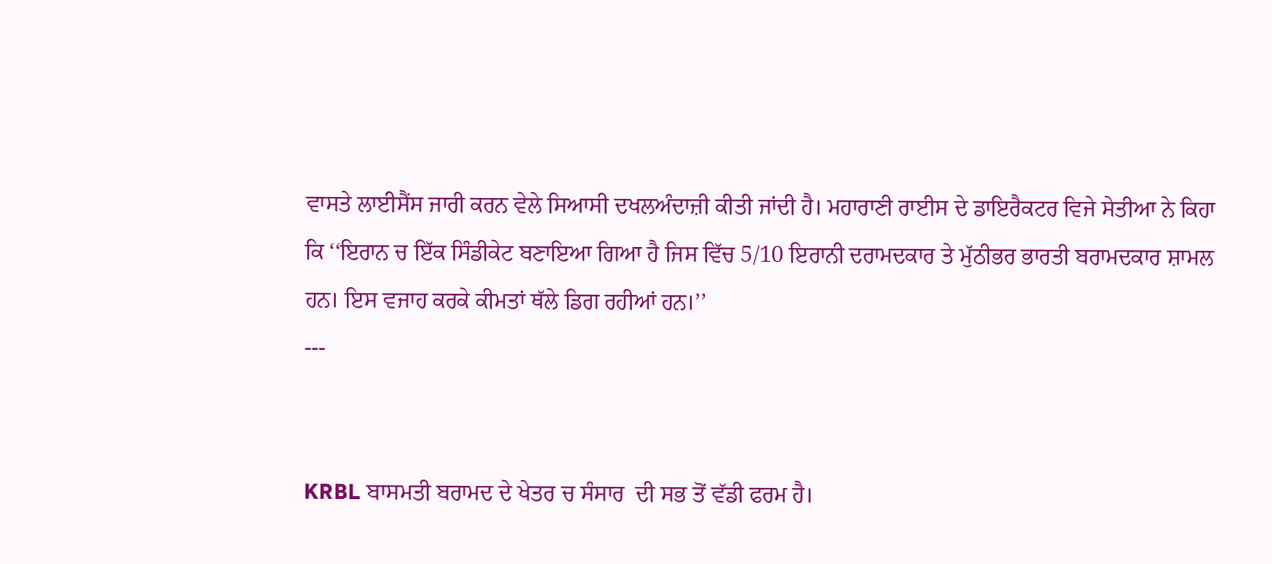ਵਾਸਤੇ ਲਾਈਸੈਂਸ ਜਾਰੀ ਕਰਨ ਵੇਲੇ ਸਿਆਸੀ ਦਖਲਅੰਦਾਜ਼ੀ ਕੀਤੀ ਜਾਂਦੀ ਹੈ। ਮਹਾਰਾਣੀ ਰਾਈਸ ਦੇ ਡਾਇਰੈਕਟਰ ਵਿਜੇ ਸੇਤੀਆ ਨੇ ਕਿਹਾ ਕਿ ‘‘ਇਰਾਨ ਚ ਇੱਕ ਸਿੰਡੀਕੇਟ ਬਣਾਇਆ ਗਿਆ ਹੈ ਜਿਸ ਵਿੱਚ 5/10 ਇਰਾਨੀ ਦਰਾਮਦਕਾਰ ਤੇ ਮੁੱਠੀਭਰ ਭਾਰਤੀ ਬਰਾਮਦਕਾਰ ਸ਼ਾਮਲ ਹਨ। ਇਸ ਵਜਾਹ ਕਰਕੇ ਕੀਮਤਾਂ ਥੱਲੇ ਡਿਗ ਰਹੀਆਂ ਹਨ।’’
---


KRBL ਬਾਸਮਤੀ ਬਰਾਮਦ ਦੇ ਖੇਤਰ ਚ ਸੰਸਾਰ  ਦੀ ਸਭ ਤੋਂ ਵੱਡੀ ਫਰਮ ਹੈ।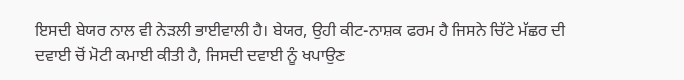ਇਸਦੀ ਬੇਯਰ ਨਾਲ ਵੀ ਨੇੜਲੀ ਭਾਈਵਾਲੀ ਹੈ। ਬੇਯਰ, ਉਹੀ ਕੀਟ-ਨਾਸ਼ਕ ਫਰਮ ਹੈ ਜਿਸਨੇ ਚਿੱਟੇ ਮੱਛਰ ਦੀ ਦਵਾਈ ਚੋਂ ਮੋਟੀ ਕਮਾਈ ਕੀਤੀ ਹੈ, ਜਿਸਦੀ ਦਵਾਈ ਨੂੰ ਖਪਾਉਣ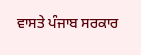ਵਾਸਤੇ ਪੰਜਾਬ ਸਰਕਾਰ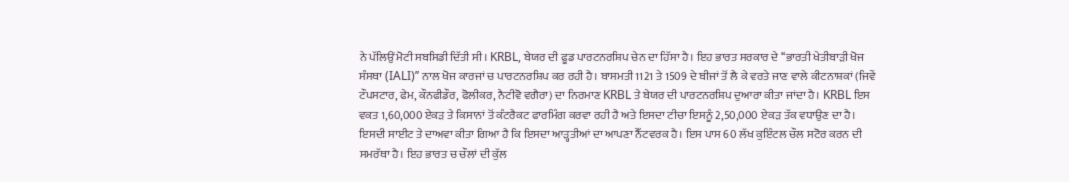ਨੇ ਪੱਲਿਉਂ ਮੋਟੀ ਸਬਸਿਡੀ ਦਿੱਤੀ ਸੀ। KRBL, ਬੇਯਰ ਦੀ ਫੂਡ ਪਾਰਟਨਰਸ਼ਿਪ ਚੇਨ ਦਾ ਹਿੱਸਾ ਹੈ। ਇਹ ਭਾਰਤ ਸਰਕਾਰ ਦੇ ‘‘ਭਾਰਤੀ ਖੇਤੀਬਾੜੀ ਖੋਜ ਸੰਸਥਾ (IALI)’’ ਨਾਲ ਖੋਜ ਕਾਰਜਾਂ ਚ ਪਾਰਟਨਰਸ਼ਿਪ ਕਰ ਰਹੀ ਹੈ। ਬਾਸਮਤੀ 1121 ਤੇ 1509 ਦੇ ਬੀਜਾਂ ਤੋਂ ਲੈ ਕੇ ਵਰਤੇ ਜਾਣ ਵਾਲੇ ਕੀਟਨਾਸ਼ਕਾਂ (ਜਿਵੇਂ ਟੌਪਸਟਾਰ, ਫੇਮ, ਕੌਨਫੀਡੌਰ, ਫੋਲੀਕਰ, ਨੈਟੀਵੋ ਵਗੈਰਾ) ਦਾ ਨਿਰਮਾਣ KRBL ਤੇ ਬੇਯਰ ਦੀ ਪਾਰਟਨਰਸ਼ਿਪ ਦੁਆਰਾ ਕੀਤਾ ਜਾਂਦਾ ਹੈ। KRBL ਇਸ ਵਕਤ 1,60,000 ਏਕੜ ਤੇ ਕਿਸਾਨਾਂ ਤੋਂ ਕੰਟਰੈਕਟ ਫਾਰਮਿੰਗ ਕਰਵਾ ਰਹੀ ਹੈ ਅਤੇ ਇਸਦਾ ਟੀਚਾ ਇਸਨੂੰ 2,50,000 ਏਕੜ ਤੱਕ ਵਧਾਉਣ ਦਾ ਹੈ। ਇਸਦੀ ਸਾਈਟ ਤੇ ਦਾਅਵਾ ਕੀਤਾ ਗਿਆ ਹੈ ਕਿ ਇਸਦਾ ਆੜ੍ਹਤੀਆਂ ਦਾ ਆਪਣਾ ਨੈੱਟਵਰਕ ਹੈ। ਇਸ ਪਾਸ 60 ਲੱਖ ਕੁਇੰਟਲ ਚੌਲ ਸਟੋਰ ਕਰਨ ਦੀ ਸਮਰੱਥਾ ਹੈ। ਇਹ ਭਾਰਤ ਚ ਚੌਲਾਂ ਦੀ ਕੁੱਲ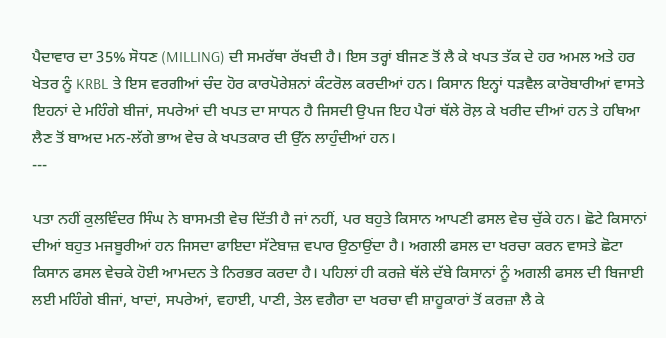ਪੈਦਾਵਾਰ ਦਾ 35% ਸੋਧਣ (MILLING) ਦੀ ਸਮਰੱਥਾ ਰੱਖਦੀ ਹੈ। ਇਸ ਤਰ੍ਹਾਂ ਬੀਜਣ ਤੋਂ ਲੈ ਕੇ ਖਪਤ ਤੱਕ ਦੇ ਹਰ ਅਮਲ ਅਤੇ ਹਰ ਖੇਤਰ ਨੂੰ KRBL ਤੇ ਇਸ ਵਰਗੀਆਂ ਚੰਦ ਹੋਰ ਕਾਰਪੋਰੇਸ਼ਨਾਂ ਕੰਟਰੋਲ ਕਰਦੀਆਂ ਹਨ। ਕਿਸਾਨ ਇਨ੍ਹਾਂ ਧੜਵੈਲ ਕਾਰੋਬਾਰੀਆਂ ਵਾਸਤੇ ਇਹਨਾਂ ਦੇ ਮਹਿੰਗੇ ਬੀਜਾਂ, ਸਪਰੇਆਂ ਦੀ ਖਪਤ ਦਾ ਸਾਧਨ ਹੈ ਜਿਸਦੀ ਉਪਜ ਇਹ ਪੈਰਾਂ ਥੱਲੇ ਰੋਲ਼ ਕੇ ਖਰੀਦ ਦੀਆਂ ਹਨ ਤੇ ਹਥਿਆ ਲੈਣ ਤੋਂ ਬਾਅਦ ਮਨ-ਲੱਗੇ ਭਾਅ ਵੇਚ ਕੇ ਖਪਤਕਾਰ ਦੀ ਉੱਨ ਲਾਹੁੰਦੀਆਂ ਹਨ।
---

ਪਤਾ ਨਹੀਂ ਕੁਲਵਿੰਦਰ ਸਿੰਘ ਨੇ ਬਾਸਮਤੀ ਵੇਚ ਦਿੱਤੀ ਹੈ ਜਾਂ ਨਹੀਂ, ਪਰ ਬਹੁਤੇ ਕਿਸਾਨ ਆਪਣੀ ਫਸਲ ਵੇਚ ਚੁੱਕੇ ਹਨ। ਛੋਟੇ ਕਿਸਾਨਾਂ ਦੀਆਂ ਬਹੁਤ ਮਜਬੂਰੀਆਂ ਹਨ ਜਿਸਦਾ ਫਾਇਦਾ ਸੱਟੇਬਾਜ਼ ਵਪਾਰ ਉਠਾਉਂਦਾ ਹੈ। ਅਗਲੀ ਫਸਲ ਦਾ ਖਰਚਾ ਕਰਨ ਵਾਸਤੇ ਛੋਟਾ ਕਿਸਾਨ ਫਸਲ ਵੇਚਕੇ ਹੋਈ ਆਮਦਨ ਤੇ ਨਿਰਭਰ ਕਰਦਾ ਹੈ। ਪਹਿਲਾਂ ਹੀ ਕਰਜ਼ੇ ਥੱਲੇ ਦੱਬੇ ਕਿਸਾਨਾਂ ਨੂੰ ਅਗਲੀ ਫਸਲ ਦੀ ਬਿਜਾਈ ਲਈ ਮਹਿੰਗੇ ਬੀਜਾਂ, ਖਾਦਾਂ, ਸਪਰੇਆਂ, ਵਹਾਈ, ਪਾਣੀ, ਤੇਲ ਵਗੈਰਾ ਦਾ ਖਰਚਾ ਵੀ ਸ਼ਾਹੂਕਾਰਾਂ ਤੋਂ ਕਰਜ਼ਾ ਲੈ ਕੇ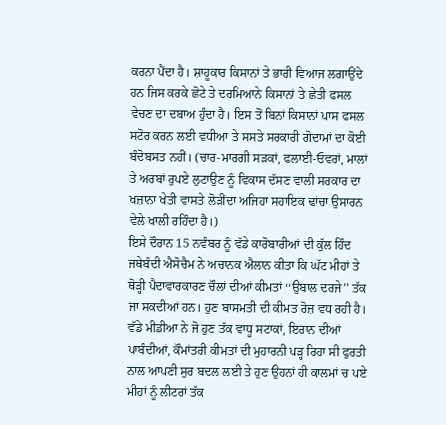ਕਰਨਾ ਪੈਂਦਾ ਹੈ। ਸ਼ਾਹੂਕਾਰ ਕਿਸਾਨਾਂ ਤੇ ਭਾਰੀ ਵਿਆਜ ਲਗਾਉਂਦੇ ਹਨ ਜਿਸ ਕਰਕੇ ਛੋਟੇ ਤੇ ਦਰਮਿਆਨੇ ਕਿਸਾਨਾਂ ਤੇ ਛੇਤੀ ਫਸਲ ਵੇਚਣ ਦਾ ਦਬਾਅ ਹੁੰਦਾ ਹੈ। ਇਸ ਤੋਂ ਬਿਨਾਂ ਕਿਸਾਨਾਂ ਪਾਸ ਫਸਲ ਸਟੋਰ ਕਰਨ ਲਈ ਵਧੀਆ ਤੇ ਸਸਤੇ ਸਰਕਾਰੀ ਗੋਦਾਮਾਂ ਦਾ ਕੋਈ ਬੰਦੋਬਸਤ ਨਹੀਂ। (ਚਾਰ-ਮਾਰਗੀ ਸੜਕਾਂ, ਫਲਾਈ-ਓਵਰਾਂ, ਮਾਲਾਂ ਤੇ ਅਰਬਾਂ ਰੁਪਏ ਲੁਟਾਉਣ ਨੂੰ ਵਿਕਾਸ ਦੱਸਣ ਵਾਲੀ ਸਰਕਾਰ ਦਾ ਖਜ਼ਾਨਾ ਖੇਤੀ ਵਾਸਤੇ ਲੋੜੀਂਦਾ ਅਜਿਹਾ ਸਹਾਇਕ ਢਾਂਚਾ ਉਸਾਰਨ ਵੇਲੇ ਖਾਲੀ ਰਹਿੰਦਾ ਹੈ।)
ਇਸੇ ਦੌਰਾਨ 15 ਨਵੰਬਰ ਨੂੰ ਵੱਡੇ ਕਾਰੋਬਾਰੀਆਂ ਦੀ ਕੁੱਲ ਹਿੰਦ ਜਥੇਬੰਦੀ ਐਸੋਚੈਮ ਨੇ ਅਚਾਨਕ ਐਲਾਨ ਕੀਤਾ ਕਿ ਘੱਟ ਮੀਹਾਂ ਤੇ ਥੋੜ੍ਹੀ ਪੈਦਾਵਾਰਕਾਰਣ ਚੌਲਾਂ ਦੀਆਂ ਕੀਮਤਾਂ ‘‘ਉਬਾਲ ਦਰਜੇ’’ ਤੱਕ ਜਾ ਸਕਦੀਆਂ ਹਨ। ਹੁਣ ਬਾਸਮਤੀ ਦੀ ਕੀਮਤ ਰੋਜ਼ ਵਧ ਰਹੀ ਹੈ। ਵੱਡੇ ਮੀਡੀਆ ਨੇ ਜੋ ਹੁਣ ਤੱਕ ਵਾਧੂ ਸਟਾਕਾਂ, ਇਰਾਨ ਦੀਆਂ ਪਾਬੰਦੀਆਂ, ਕੌਮਾਂਤਰੀ ਕੀਮਤਾਂ ਦੀ ਮੁਹਾਰਨੀ ਪੜ੍ਹ ਰਿਹਾ ਸੀ ਫੁਰਤੀ ਨਾਲ ਆਪਣੀ ਸੁਰ ਬਦਲ ਲਈ ਤੇ ਹੁਣ ਉਹਨਾਂ ਹੀ ਕਾਲਮਾਂ ਚ ਪਏ ਮੀਹਾਂ ਨੂੰ ਲੀਟਰਾਂ ਤੱਕ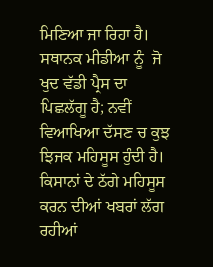ਮਿਣਿਆ ਜਾ ਰਿਹਾ ਹੈ। ਸਥਾਨਕ ਮੀਡੀਆ ਨੂੰ  ਜੋ ਖੁਦ ਵੱਡੀ ਪ੍ਰੈਸ ਦਾ ਪਿਛਲੱਗੂ ਹੈ; ਨਵੀਂ ਵਿਆਖਿਆ ਦੱਸਣ ਚ ਕੁਝ ਝਿਜਕ ਮਹਿਸੂਸ ਹੁੰਦੀ ਹੈ। ਕਿਸਾਨਾਂ ਦੇ ਠੱਗੇ ਮਹਿਸੂਸ ਕਰਨ ਦੀਆਂ ਖਬਰਾਂ ਲੱਗ ਰਹੀਆਂ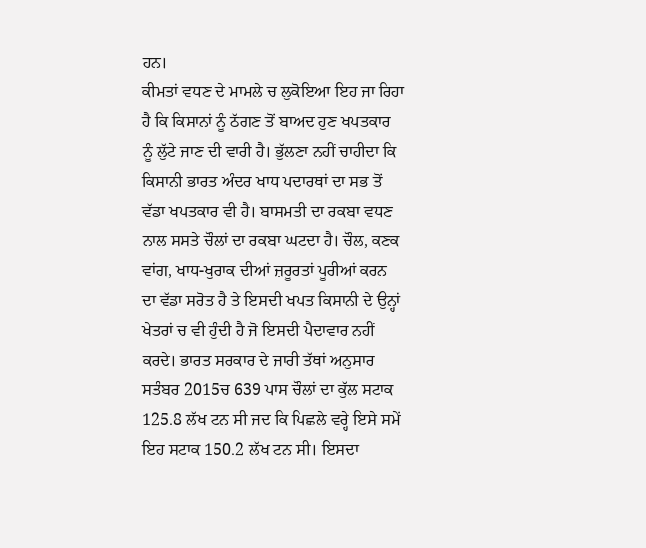ਹਨ।
ਕੀਮਤਾਂ ਵਧਣ ਦੇ ਮਾਮਲੇ ਚ ਲੁਕੋਇਆ ਇਹ ਜਾ ਰਿਹਾ ਹੈ ਕਿ ਕਿਸਾਨਾਂ ਨੂੰ ਠੱਗਣ ਤੋਂ ਬਾਅਦ ਹੁਣ ਖਪਤਕਾਰ ਨੂੰ ਲੁੱਟੇ ਜਾਣ ਦੀ ਵਾਰੀ ਹੈ। ਭੁੱਲਣਾ ਨਹੀਂ ਚਾਹੀਦਾ ਕਿ ਕਿਸਾਨੀ ਭਾਰਤ ਅੰਦਰ ਖਾਧ ਪਦਾਰਥਾਂ ਦਾ ਸਭ ਤੋਂ ਵੱਡਾ ਖਪਤਕਾਰ ਵੀ ਹੈ। ਬਾਸਮਤੀ ਦਾ ਰਕਬਾ ਵਧਣ ਨਾਲ ਸਸਤੇ ਚੌਲਾਂ ਦਾ ਰਕਬਾ ਘਟਦਾ ਹੈ। ਚੌਲ, ਕਣਕ ਵਾਂਗ, ਖਾਧ-ਖੁਰਾਕ ਦੀਆਂ ਜ਼ਰੂਰਤਾਂ ਪੂਰੀਆਂ ਕਰਨ ਦਾ ਵੱਡਾ ਸਰੋਤ ਹੈ ਤੇ ਇਸਦੀ ਖਪਤ ਕਿਸਾਨੀ ਦੇ ਉਨ੍ਹਾਂ ਖੇਤਰਾਂ ਚ ਵੀ ਹੁੰਦੀ ਹੈ ਜੋ ਇਸਦੀ ਪੈਦਾਵਾਰ ਨਹੀਂ ਕਰਦੇ। ਭਾਰਤ ਸਰਕਾਰ ਦੇ ਜਾਰੀ ਤੱਥਾਂ ਅਨੁਸਾਰ ਸਤੰਬਰ 2015ਚ 639 ਪਾਸ ਚੌਲਾਂ ਦਾ ਕੁੱਲ ਸਟਾਕ 125.8 ਲੱਖ ਟਨ ਸੀ ਜਦ ਕਿ ਪਿਛਲੇ ਵਰ੍ਹੇ ਇਸੇ ਸਮੇਂ ਇਹ ਸਟਾਕ 150.2 ਲੱਖ ਟਨ ਸੀ। ਇਸਦਾ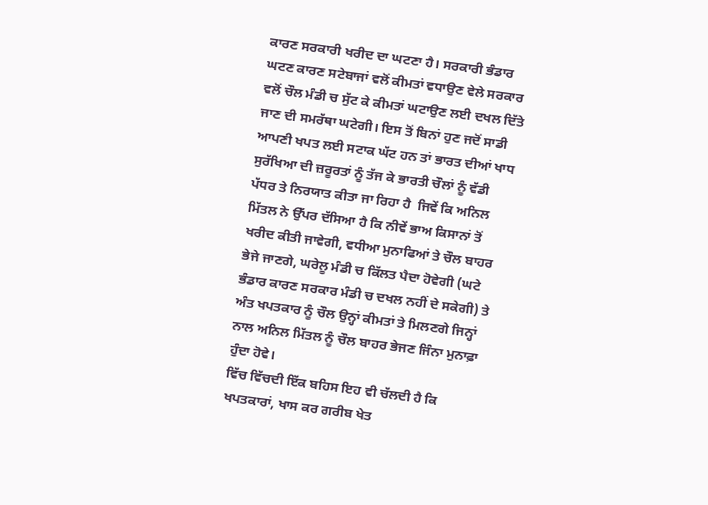ਕਾਰਣ ਸਰਕਾਰੀ ਖਰੀਦ ਦਾ ਘਟਣਾ ਹੈ। ਸਰਕਾਰੀ ਭੰਡਾਰ ਘਟਣ ਕਾਰਣ ਸਟੇਬਾਜਾਂ ਵਲੋਂ ਕੀਮਤਾਂ ਵਧਾਉਣ ਵੇਲੇ ਸਰਕਾਰ ਵਲੋਂ ਚੌਲ ਮੰਡੀ ਚ ਸੁੱਟ ਕੇ ਕੀਮਤਾਂ ਘਟਾਉਣ ਲਈ ਦਖਲ ਦਿੱਤੇ ਜਾਣ ਦੀ ਸਮਰੱਥਾ ਘਟੇਗੀ। ਇਸ ਤੋਂ ਬਿਨਾਂ ਹੁਣ ਜਦੋਂ ਸਾਡੀ ਆਪਣੀ ਖਪਤ ਲਈ ਸਟਾਕ ਘੱਟ ਹਨ ਤਾਂ ਭਾਰਤ ਦੀਆਂ ਖਾਧ ਸੁਰੱਖਿਆ ਦੀ ਜ਼ਰੂਰਤਾਂ ਨੂੰ ਤੱਜ ਕੇ ਭਾਰਤੀ ਚੌਲਾਂ ਨੂੰ ਵੱਡੀ ਪੱਧਰ ਤੇ ਨਿਰਯਾਤ ਕੀਤਾ ਜਾ ਰਿਹਾ ਹੈ  ਜਿਵੇਂ ਕਿ ਅਨਿਲ ਮਿੱਤਲ ਨੇ ਉੱਪਰ ਦੱਸਿਆ ਹੈ ਕਿ ਨੀਵੇਂ ਭਾਅ ਕਿਸਾਨਾਂ ਤੋਂ ਖਰੀਦ ਕੀਤੀ ਜਾਵੇਗੀ, ਵਧੀਆ ਮੁਨਾਫਿਆਂ ਤੇ ਚੌਲ ਬਾਹਰ ਭੇਜੇ ਜਾਣਗੇ, ਘਰੇਲੂ ਮੰਡੀ ਚ ਕਿੱਲਤ ਪੈਦਾ ਹੋਵੇਗੀ (ਘਟੇ ਭੰਡਾਰ ਕਾਰਣ ਸਰਕਾਰ ਮੰਡੀ ਚ ਦਖਲ ਨਹੀਂ ਦੇ ਸਕੇਗੀ) ਤੇ ਅੰਤ ਖਪਤਕਾਰ ਨੂੰ ਚੌਲ ਉਨ੍ਹਾਂ ਕੀਮਤਾਂ ਤੇ ਮਿਲਣਗੇ ਜਿਨ੍ਹਾਂ ਨਾਲ ਅਨਿਲ ਮਿੱਤਲ ਨੂੰ ਚੌਲ ਬਾਹਰ ਭੇਜਣ ਜਿੰਨਾ ਮੁਨਾਫ਼ਾ ਹੁੰਦਾ ਹੋਵੇ।
ਵਿੱਚ ਵਿੱਚਦੀ ਇੱਕ ਬਹਿਸ ਇਹ ਵੀ ਚੱਲਦੀ ਹੈ ਕਿ ਖਪਤਕਾਰਾਂ, ਖਾਸ ਕਰ ਗਰੀਬ ਖੇਤ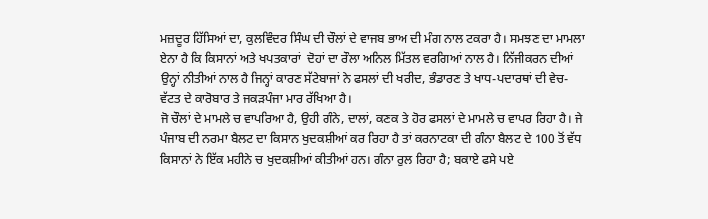ਮਜ਼ਦੂਰ ਹਿੱਸਿਆਂ ਦਾ, ਕੁਲਵਿੰਦਰ ਸਿੰਘ ਦੀ ਚੌਲਾਂ ਦੇ ਵਾਜਬ ਭਾਅ ਦੀ ਮੰਗ ਨਾਲ ਟਕਰਾ ਹੈ। ਸਮਝਣ ਦਾ ਮਾਮਲਾ ਏਨਾ ਹੈ ਕਿ ਕਿਸਾਨਾਂ ਅਤੇ ਖਪਤਕਾਰਾਂ  ਦੋਹਾਂ ਦਾ ਰੌਲਾ ਅਨਿਲ ਮਿੱਤਲ ਵਰਗਿਆਂ ਨਾਲ ਹੈ। ਨਿੱਜੀਕਰਨ ਦੀਆਂ ਉਨ੍ਹਾਂ ਨੀਤੀਆਂ ਨਾਲ ਹੈ ਜਿਨ੍ਹਾਂ ਕਾਰਣ ਸੱਟੇਬਾਜਾਂ ਨੇ ਫਸਲਾਂ ਦੀ ਖਰੀਦ, ਭੰਡਾਰਣ ਤੇ ਖਾਧ-ਪਦਾਰਥਾਂ ਦੀ ਵੇਚ-ਵੱਟਤ ਦੇ ਕਾਰੋਬਾਰ ਤੇ ਜਕੜਪੰਜਾ ਮਾਰ ਰੱਖਿਆ ਹੈ।
ਜੋ ਚੌਲਾਂ ਦੇ ਮਾਮਲੇ ਚ ਵਾਪਰਿਆ ਹੈ, ਉਹੀ ਗੰਨੇ, ਦਾਲਾਂ, ਕਣਕ ਤੇ ਹੋਰ ਫਸਲਾਂ ਦੇ ਮਾਮਲੇ ਚ ਵਾਪਰ ਰਿਹਾ ਹੈ। ਜੇ ਪੰਜਾਬ ਦੀ ਨਰਮਾ ਬੈਲਟ ਦਾ ਕਿਸਾਨ ਖੁਦਕਸ਼ੀਆਂ ਕਰ ਰਿਹਾ ਹੈ ਤਾਂ ਕਰਨਾਟਕਾ ਦੀ ਗੰਨਾ ਬੈਲਟ ਦੇ 100 ਤੋਂ ਵੱਧ ਕਿਸਾਨਾਂ ਨੇ ਇੱਕ ਮਹੀਨੇ ਚ ਖੁਦਕਸ਼ੀਆਂ ਕੀਤੀਆਂ ਹਨ। ਗੰਨਾ ਰੁਲ ਰਿਹਾ ਹੈ; ਬਕਾਏ ਫਸੇ ਪਏ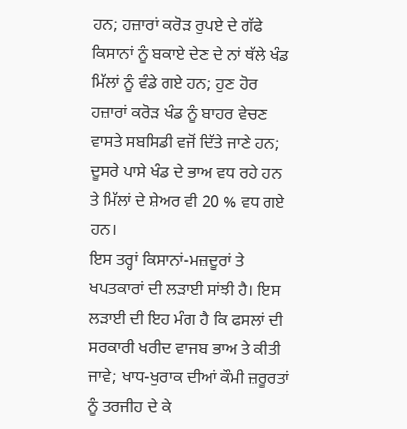ਹਨ; ਹਜ਼ਾਰਾਂ ਕਰੋੜ ਰੁਪਏ ਦੇ ਗੱਫੇ ਕਿਸਾਨਾਂ ਨੂੰ ਬਕਾਏ ਦੇਣ ਦੇ ਨਾਂ ਥੱਲੇ ਖੰਡ ਮਿੱਲਾਂ ਨੂੰ ਵੰਡੇ ਗਏ ਹਨ; ਹੁਣ ਹੋਰ ਹਜ਼ਾਰਾਂ ਕਰੋੜ ਖੰਡ ਨੂੰ ਬਾਹਰ ਵੇਚਣ ਵਾਸਤੇ ਸਬਸਿਡੀ ਵਜੋਂ ਦਿੱਤੇ ਜਾਣੇ ਹਨ; ਦੂਸਰੇ ਪਾਸੇ ਖੰਡ ਦੇ ਭਾਅ ਵਧ ਰਹੇ ਹਨ ਤੇ ਮਿੱਲਾਂ ਦੇ ਸ਼ੇਅਰ ਵੀ 20 % ਵਧ ਗਏ ਹਨ।
ਇਸ ਤਰ੍ਹਾਂ ਕਿਸਾਨਾਂ-ਮਜ਼ਦੂਰਾਂ ਤੇ ਖਪਤਕਾਰਾਂ ਦੀ ਲੜਾਈ ਸਾਂਝੀ ਹੈ। ਇਸ ਲੜਾਈ ਦੀ ਇਹ ਮੰਗ ਹੈ ਕਿ ਫਸਲਾਂ ਦੀ ਸਰਕਾਰੀ ਖਰੀਦ ਵਾਜਬ ਭਾਅ ਤੇ ਕੀਤੀ ਜਾਵੇ; ਖਾਧ-ਖੁਰਾਕ ਦੀਆਂ ਕੌਮੀ ਜ਼ਰੂਰਤਾਂ ਨੂੰ ਤਰਜੀਹ ਦੇ ਕੇ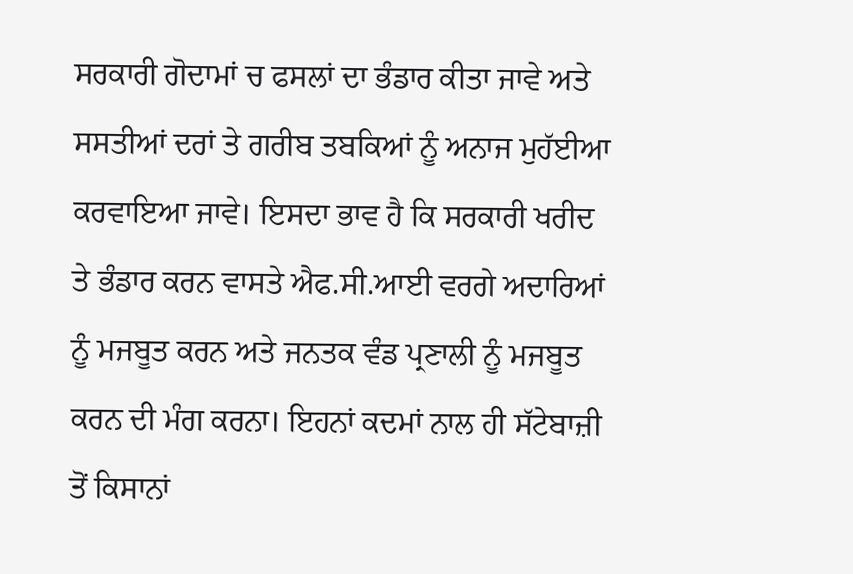ਸਰਕਾਰੀ ਗੋਦਾਮਾਂ ਚ ਫਸਲਾਂ ਦਾ ਭੰਡਾਰ ਕੀਤਾ ਜਾਵੇ ਅਤੇ ਸਸਤੀਆਂ ਦਰਾਂ ਤੇ ਗਰੀਬ ਤਬਕਿਆਂ ਨੂੰ ਅਨਾਜ ਮੁਹੱਈਆ ਕਰਵਾਇਆ ਜਾਵੇ। ਇਸਦਾ ਭਾਵ ਹੈ ਕਿ ਸਰਕਾਰੀ ਖਰੀਦ ਤੇ ਭੰਡਾਰ ਕਰਨ ਵਾਸਤੇ ਐਫ.ਸੀ.ਆਈ ਵਰਗੇ ਅਦਾਰਿਆਂ ਨੂੰ ਮਜਬੂਤ ਕਰਨ ਅਤੇ ਜਨਤਕ ਵੰਡ ਪ੍ਰਣਾਲੀ ਨੂੰ ਮਜਬੂਤ ਕਰਨ ਦੀ ਮੰਗ ਕਰਨਾ। ਇਹਨਾਂ ਕਦਮਾਂ ਨਾਲ ਹੀ ਸੱਟੇਬਾਜ਼ੀ ਤੋਂ ਕਿਸਾਨਾਂ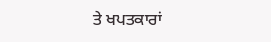ਤੇ ਖਪਤਕਾਰਾਂ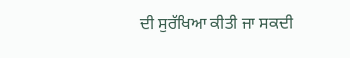ਦੀ ਸੁਰੱਖਿਆ ਕੀਤੀ ਜਾ ਸਕਦੀ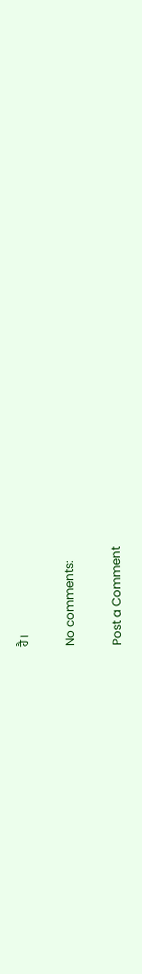ਹੈ।

No comments:

Post a Comment